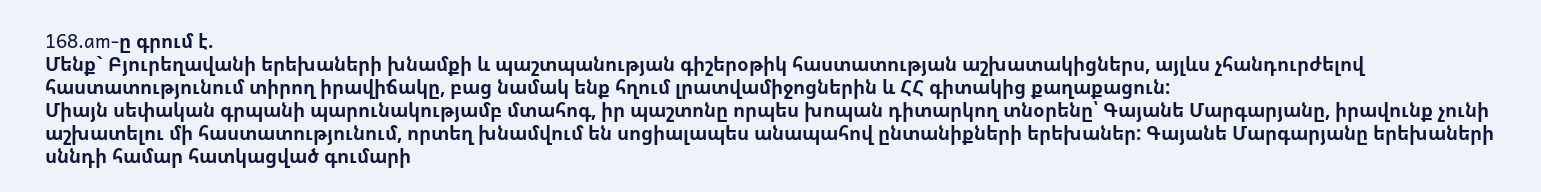168.am-ը գրում է.
Մենք` Բյուրեղավանի երեխաների խնամքի և պաշտպանության գիշերօթիկ հաստատության աշխատակիցներս, այլևս չհանդուրժելով հաստատությունում տիրող իրավիճակը, բաց նամակ ենք հղում լրատվամիջոցներին և ՀՀ գիտակից քաղաքացուն:
Միայն սեփական գրպանի պարունակությամբ մտահոգ, իր պաշտոնը որպես խոպան դիտարկող տնօրենը՝ Գայանե Մարգարյանը, իրավունք չունի աշխատելու մի հաստատությունում, որտեղ խնամվում են սոցիալապես անապահով ընտանիքների երեխաներ: Գայանե Մարգարյանը երեխաների սննդի համար հատկացված գումարի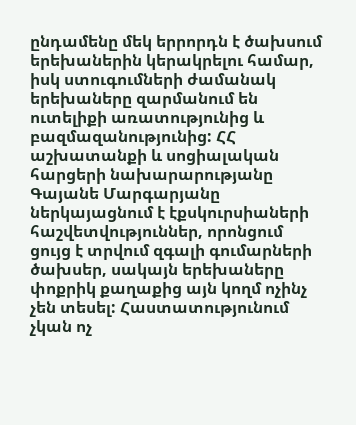ընդամենը մեկ երրորդն է ծախսում երեխաներին կերակրելու համար, իսկ ստուգումների ժամանակ երեխաները զարմանում են ուտելիքի առատությունից և բազմազանությունից: ՀՀ աշխատանքի և սոցիալական հարցերի նախարարությանը Գայանե Մարգարյանը ներկայացնում է էքսկուրսիաների հաշվետվություններ, որոնցում ցույց է տրվում զգալի գումարների ծախսեր, սակայն երեխաները փոքրիկ քաղաքից այն կողմ ոչինչ չեն տեսել: Հաստատությունում չկան ոչ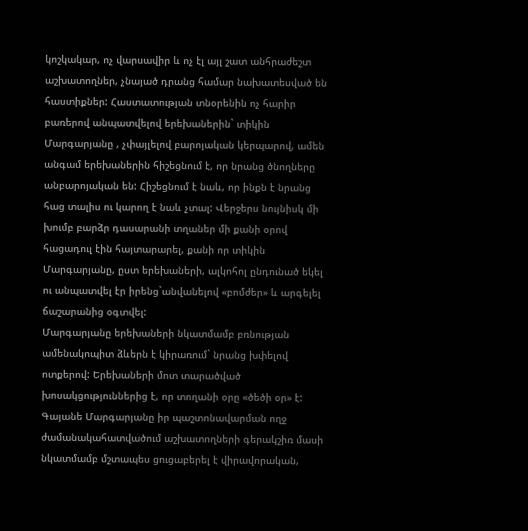կոշկակար, ոչ վարսավիր և ոչ էլ այլ շատ անհրաժեշտ աշխատողներ, չնայած դրանց համար նախատեսված են հաստիքներ: Հաստատության տնօրենին ոչ հարիր բառերով անպատվելով երեխաներին` տիկին Մարգարյանը , չփայլելով բարոյական կերպարով, ամեն անգամ երեխաներին հիշեցնում է, որ նրանց ծնողները անբարոյական են: Հիշեցնում է նաև, որ ինքն է նրանց հաց տալիս ու կարող է նաև չտալ: Վերջերս նույնիսկ մի խումբ բարձր դասարանի տղաներ մի քանի օրով հացադուլ էին հայտարարել, քանի որ տիկին Մարգարյանը, ըստ երեխաների, ալկոհոլ ընդունած եկել ու անպատվել էր իրենց`անվանելով «բոմժեր» և արգելել ճաշարանից օգտվել:
Մարգարյանը երեխաների նկատմամբ բռնության ամենակոպիտ ձևերն է կիրառում` նրանց խփելով ոտքերով: Երեխաների մոտ տարածված խոսակցություններից է, որ տողանի օրը «ծեծի օր» է: Գայանե Մարգարյանը իր պաշտոնավարման ողջ ժամանակահատվածում աշխատողների գերակշիռ մասի նկատմամբ մշտապես ցուցաբերել է վիրավորական,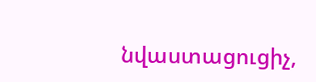նվաստացուցիչ,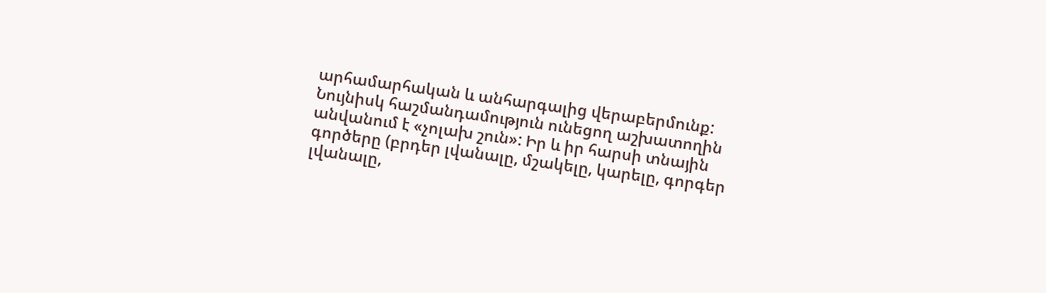արհամարհական և անհարգալից վերաբերմունք: Նույնիսկ հաշմանդամություն ունեցող աշխատողին անվանում է «չոլախ շուն»: Իր և իր հարսի տնային գործերը (բրդեր լվանալը, մշակելը, կարելը, գորգեր լվանալը,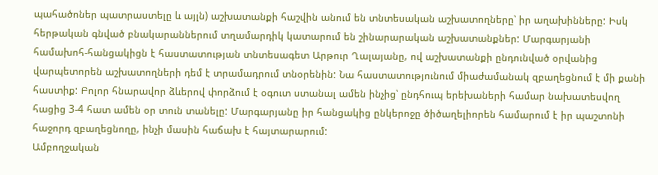պահածոներ պատրաստելը և այլն) աշխատանքի հաշվին անում են տնտեսական աշխատողները՝ իր աղախինները: Իսկ հերթական գնված բնակարաններում տղամարդիկ կատարում են շինարարական աշխատանքներ: Մարգարյանի համախոհ-հանցակիցն է հաստատության տնտեսագետ Արթուր Ղալայանը, ով աշխատանքի ընդունված օրվանից վարպետորեն աշխատողների դեմ է տրամադրում տնօրենին: Նա հաստատությունում միաժամանակ զբաղեցնում է մի քանի հաստիք: Բոլոր հնարավոր ձևերով փորձում է օգուտ ստանալ ամեն ինչից՝ ընդհուպ երեխաների համար նախատեսվող հացից 3-4 հատ ամեն օր տուն տանելը: Մարգարյանը իր հանցակից ընկերոջը ծիծաղելիորեն համարում է իր պաշտոնի հաջորդ զբաղեցնողը, ինչի մասին հաճախ է հայտարարում:
Ամբողջական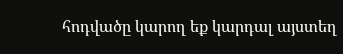հոդվածը կարող եք կարդալ այստեղ